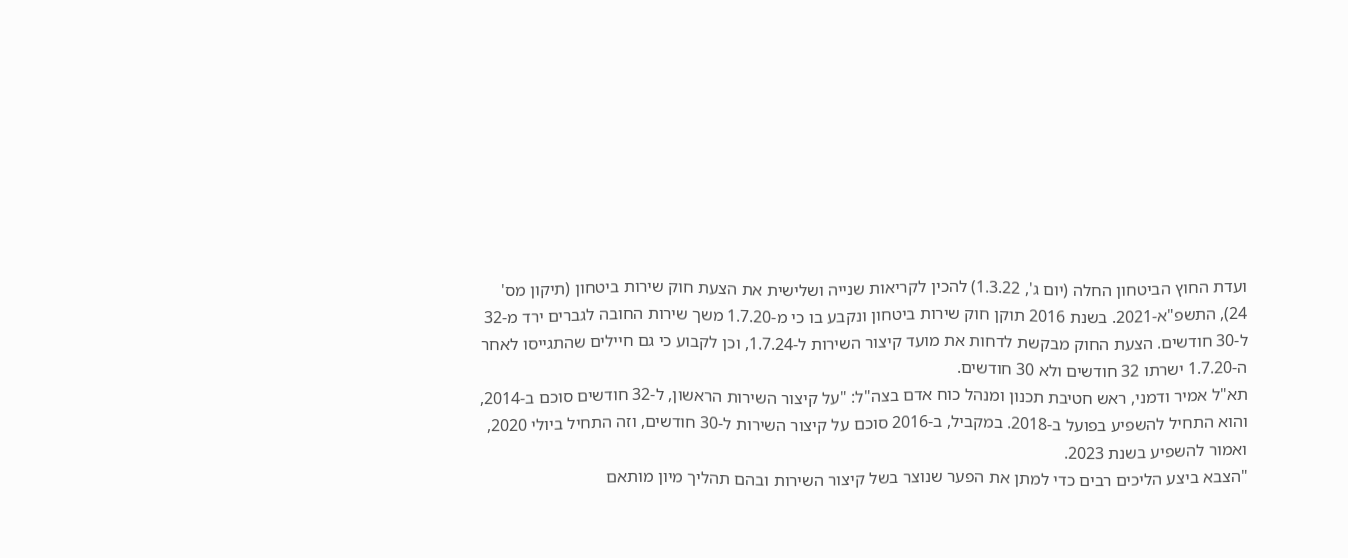ועדת החוץ הביטחון החלה (יום ג', 1.3.22) להכין לקריאות שנייה ושלישית את הצעת חוק שירות ביטחון (תיקון מס' 24), התשפ"א-2021. בשנת 2016 תוקן חוק שירות ביטחון ונקבע בו כי מ-1.7.20 משך שירות החובה לגברים ירד מ-32 ל-30 חודשים. הצעת החוק מבקשת לדחות את מועד קיצור השירות ל-1.7.24, וכן לקבוע כי גם חיילים שהתגייסו לאחר ה-1.7.20 ישרתו 32 חודשים ולא 30 חודשים.
תא"ל אמיר ודמני, ראש חטיבת תכנון ומנהל כוח אדם בצה"ל: "על קיצור השירות הראשון, ל-32 חודשים סוכם ב-2014, והוא התחיל להשפיע בפועל ב-2018. במקביל, ב-2016 סוכם על קיצור השירות ל-30 חודשים, וזה התחיל ביולי 2020, ואמור להשפיע בשנת 2023.
"הצבא ביצע הליכים רבים כדי למתן את הפער שנוצר בשל קיצור השירות ובהם תהליך מיון מותאם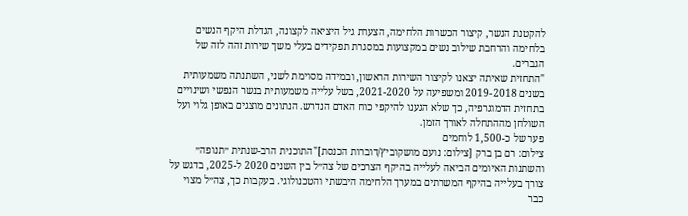להקטנת הנשר, קיצור הכשרות הלחימה, הצערת גיל היציאה לקצונה, הגדלת היקף הנשים בלחימה והרחבת שילוב נשים במקצועות במסגרת תפקידים בעלי משך שירות זהה לזה של הגברים.
"התחזית שאיתה יצאנו לקיצור השירות הראשון, ובמידה מסוימת לשני, השתנתה משמעותית בשנים 2019-2018 ומשפיעה על 2021-2020, בשל עלייה משמעותית בנשר הנפשי ושינויים בתחזית הדמוגרפיה, כך שלא הגענו להיקפי כוח האדם הנדרש. הנתונים מוצגים באופן גלוי ועל השולחן מההתחלה לאורך הזמן.
פער של כ-1,500 לוחמים
צילום: רם בן ברק [צילום: נועם מושקוביץ/דוברות הכנסת]"התוכנית הרב-שנתית ״תנופה״ והשתנות האיומים הביאה לעלייה בהיקף הצרכים של צה״ל בין השנים 2020 ל-2025, בדגש על צורך בעלייה בהיקף המשרתים במערך הלחימה היבשתי והטכנולוגי. בעקבות כך, צה״ל מצוי כבר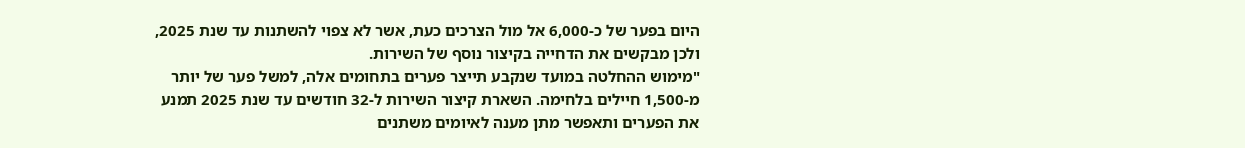היום בפער של כ-6,000 אל מול הצרכים כעת, אשר לא צפוי להשתנות עד שנת 2025, ולכן מבקשים את הדחייה בקיצור נוסף של השירות.
"מימוש ההחלטה במועד שנקבע תייצר פערים בתחומים אלה, למשל פער של יותר מ-1,500 חיילים בלחימה. השארת קיצור השירות ל-32 חודשים עד שנת 2025 תמנע את הפערים ותאפשר מתן מענה לאיומים משתנים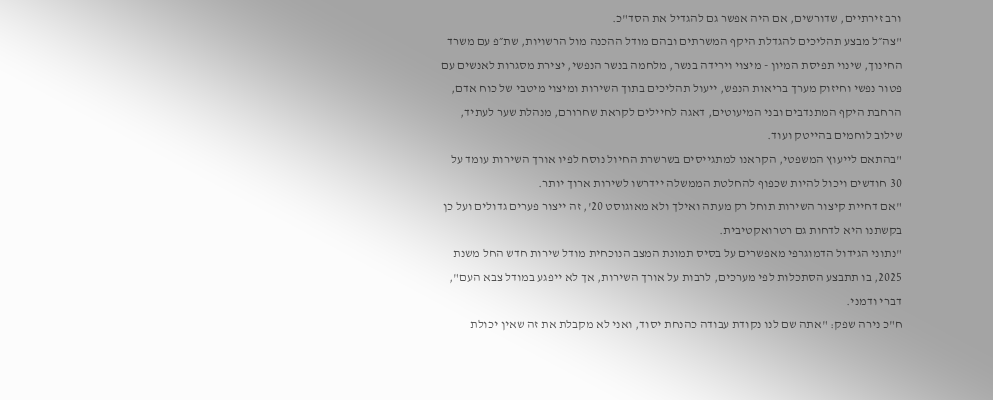ורב זירתיים, שדורשים, אם היה אפשר גם להגדיל את הסד"כ.
"צה״ל מבצע תהליכים להגדלת היקף המשרתים ובהם מודל ההכנה מול הרשויות, שת״פ עם משרד החינוך, שינוי תפיסת המיון - מיצוי וירידה בנשר, מלחמה בנשר הנפשי, יצירת מסגרות לאנשים עם פטור נפשי וחיזוק מערך בריאות הנפש, ייעול תהליכים בתוך השירות ומיצוי מיטבי של כוח אדם, הרחבת היקף המתנדבים ובני המיעוטים, דאגה לחיילים לקראת שחרורם, מנהלת שער לעתיד, שילוב לוחמים בהייטק ועוד.
"בהתאם לייעוץ המשפטי, הקראנו למתגייסים בשרשרת החיול נוסח לפיו אורך השירות עומד על 30 חודשים ויכול להיות שכפוף להחלטת הממשלה יידרשו לשירות ארוך יותר.
"אם דחיית קיצור השירות תוחל רק מעתה ואילך ולא מאוגוסט 20', זה ייצור פערים גדולים ועל כן בקשתנו היא לדחות גם רטרואקטיבית.
"נתוני הגידול הדמוגרפי מאפשרים על בסיס תמונת המצב הנוכחית מודל שירות חדש החל משנת 2025, בו תתבצע הסתכלות לפי מערכים, לרבות על אורך השירות, אך לא ייפגע במודל צבא העם", דברי ודמני.
ח"כ נירה שפק: "אתה שם לנו נקודת עבודה כהנחת יסוד, ואני לא מקבלת את זה שאין יכולת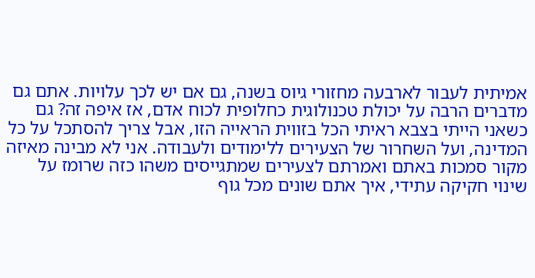אמיתית לעבור לארבעה מחזורי גיוס בשנה, גם אם יש לכך עלויות. אתם גם מדברים הרבה על יכולת טכנולוגית כחלופית לכוח אדם, אז איפה זה? גם כשאני הייתי בצבא ראיתי הכל בזווית הראייה הזו, אבל צריך להסתכל על כל המדינה, ועל השחרור של הצעירים ללימודים ולעבודה. אני לא מבינה מאיזה מקור סמכות באתם ואמרתם לצעירים שמתגייסים משהו כזה שרומז על שינוי חקיקה עתידי, איך אתם שונים מכל גוף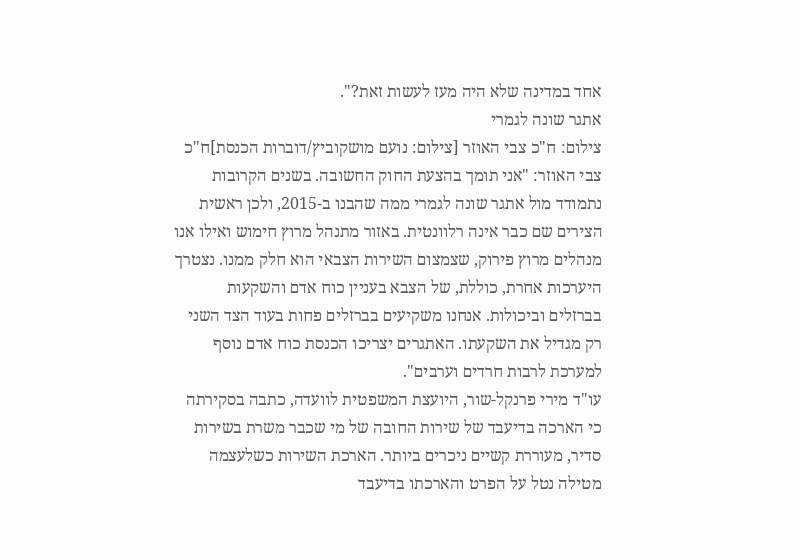אחד במדינה שלא היה מעז לעשות זאת?".
אתגר שונה לגמרי
צילום: ח"כ צבי האוזר [צילום: נועם מושקוביץ/דוברות הכנסת]ח"כ צבי האוזר: "אני תומך בהצעת החוק החשובה. בשנים הקרובות נתמודד מול אתגר שונה לגמרי ממה שהבנו ב-2015, ולכן ראשית הצירים שם כבר אינה רלוונטית. באזור מתנהל מרוץ חימוש ואילו אנו מנהלים מרוץ פירוק, שצמצום השירות הצבאי הוא חלק ממנו. נצטרך היערכות אחרת, כוללת, של הצבא בעניין כוח אדם והשקעות בברזלים וביכולות. אנחנו משקיעים בברזלים פחות בעוד הצד השני רק מגדיל את השקעתו. האתגרים יצריכו הכנסת כוח אדם נוסף למערכת לרבות חרדים וערבים".
עו"ד מירי פרנקל-שור, היועצת המשפטית לוועדה, כתבה בסקירתה כי הארכה בדיעבד של שירות החובה של מי שכבר משרת בשירות סדיר, מעוררת קשיים ניכרים ביותר. הארכת השירות כשלעצמה מטילה נטל על הפרט והארכתו בדיעבד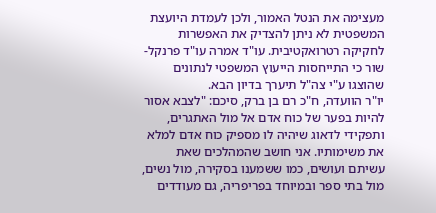מעצימה את הנטל האמור, ולכן לעמדת היועצת המשפטית לא ניתן להצדיק את האפשרות לחקיקה רטרואקטיבית. עו"ד אמרה עו"ד פרנקל-שור כי התייחסות הייעוץ המשפטי לנתונים שהוצגו ע"י צה"ל תיערך בדיון הבא.
יו"ר הוועדה, ח"כ רם בן ברק, סיכם: "לצבא אסור להיות בפער של כוח אדם אל מול האתגרים, ותפקידי לדאוג שיהיה לו מספיק כוח אדם למלא את משימותיו. אני חושב שהמהלכים שאת עשיתם ועושים, כמו ששמענו בסקירה, מול נשים, מול בתי ספר ובמיוחד בפריפריה, גם מעודדים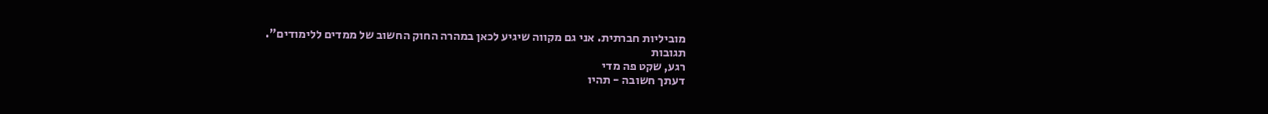מוביליות חברתית. אני גם מקווה שיגיע לכאן במהרה החוק החשוב של ממדים ללימודים".
תגובות
רגע, שקט פה מדי
דעתך חשובה - תהיו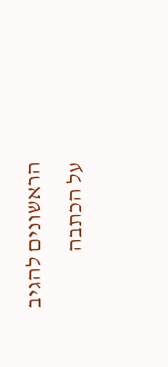הראשונים להגיב על הכתבה